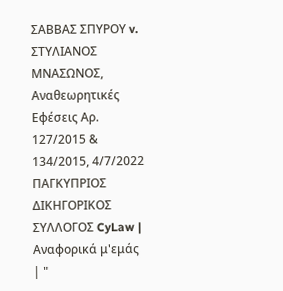ΣΑΒΒΑΣ ΣΠΥΡΟΥ v. ΣΤΥΛΙΑΝΟΣ ΜΝΑΣΩΝΟΣ, Αναθεωρητικές Εφέσεις Αρ. 127/2015 & 134/2015, 4/7/2022 ΠΑΓΚΥΠΡΙΟΣ ΔΙΚΗΓΟΡΙΚΟΣ ΣΥΛΛΟΓΟΣ CyLaw | Αναφορικά μ'εμάς | "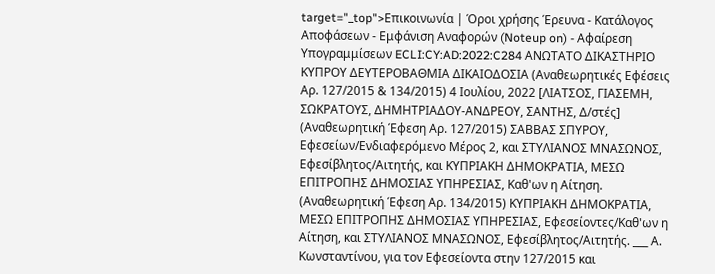target="_top">Επικοινωνία | Όροι χρήσης Έρευνα - Κατάλογος Αποφάσεων - Εμφάνιση Αναφορών (Noteup on) - Αφαίρεση Υπογραμμίσεων ECLI:CY:AD:2022:C284 ΑΝΩΤΑΤΟ ΔΙΚΑΣΤΗΡΙΟ ΚΥΠΡΟΥ ΔΕΥΤΕΡΟΒΑΘΜΙΑ ΔΙΚΑΙΟΔΟΣΙΑ (Αναθεωρητικές Εφέσεις Αρ. 127/2015 & 134/2015) 4 Ιουλίου, 2022 [ΛΙΑΤΣΟΣ, ΓΙΑΣΕΜΗ, ΣΩΚΡΑΤΟΥΣ, ΔΗΜΗΤΡΙΑΔΟΥ-ΑΝΔΡΕΟΥ, ΣΑΝΤΗΣ, Δ/στές] (Αναθεωρητική Έφεση Αρ. 127/2015) ΣΑΒΒΑΣ ΣΠΥΡΟΥ, Εφεσείων/Ενδιαφερόμενο Μέρος 2, και ΣΤΥΛΙΑΝΟΣ ΜΝΑΣΩΝΟΣ, Εφεσίβλητος/Αιτητής, και ΚΥΠΡΙΑΚΗ ΔΗΜΟΚΡΑΤΙΑ, ΜΕΣΩ ΕΠΙΤΡΟΠΗΣ ΔΗΜΟΣΙΑΣ ΥΠΗΡΕΣΙΑΣ, Καθ'ων η Αίτηση. (Αναθεωρητική Έφεση Αρ. 134/2015) ΚΥΠΡΙΑΚΗ ΔΗΜΟΚΡΑΤΙΑ, ΜΕΣΩ ΕΠΙΤΡΟΠΗΣ ΔΗΜΟΣΙΑΣ ΥΠΗΡΕΣΙΑΣ, Εφεσείοντες/Καθ'ων η Αίτηση, και ΣΤΥΛΙΑΝΟΣ ΜΝΑΣΩΝΟΣ, Εφεσίβλητος/Αιτητής. ___ Α. Κωνσταντίνου, για τον Εφεσείοντα στην 127/2015 και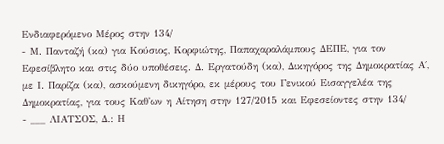Ενδιαφερόμενο Μέρος στην 134/
- Μ. Πανταζή (κα) για Κούσιος, Κορφιώτης, Παπαχαραλάμπους ΔΕΠΕ, για τον Εφεσίβλητο και στις δύο υποθέσεις. Δ. Εργατούδη (κα), Δικηγόρος της Δημοκρατίας Α΄, με Ι. Παρίζα (κα), ασκούμενη δικηγόρο, εκ μέρους του Γενικού Εισαγγελέα της Δημοκρατίας, για τους Καθ'ων η Αίτηση στην 127/2015 και Εφεσείοντες στην 134/
- ___ ΛΙΑΤΣΟΣ, Δ.: Η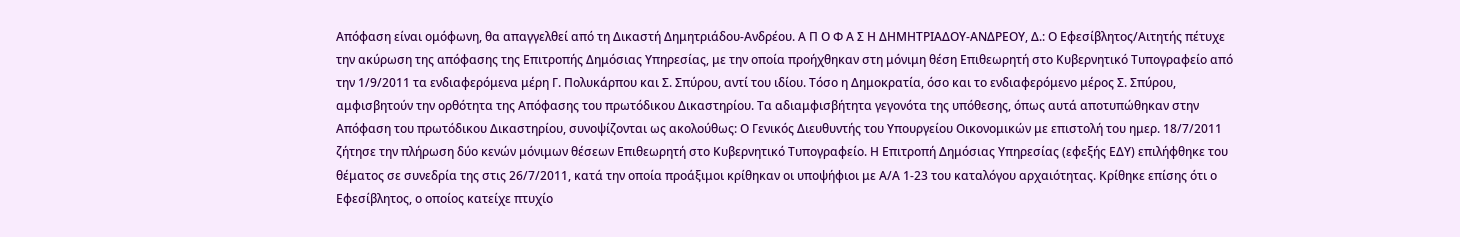Απόφαση είναι ομόφωνη, θα απαγγελθεί από τη Δικαστή Δημητριάδου-Ανδρέου. Α Π Ο Φ Α Σ Η ΔΗΜΗΤΡΙΑΔΟΥ-ΑΝΔΡΕΟΥ, Δ.: Ο Εφεσίβλητος/Αιτητής πέτυχε την ακύρωση της απόφασης της Επιτροπής Δημόσιας Υπηρεσίας, με την οποία προήχθηκαν στη μόνιμη θέση Επιθεωρητή στο Κυβερνητικό Τυπογραφείο από την 1/9/2011 τα ενδιαφερόμενα μέρη Γ. Πολυκάρπου και Σ. Σπύρου, αντί του ιδίου. Τόσο η Δημοκρατία, όσο και το ενδιαφερόμενο μέρος Σ. Σπύρου, αμφισβητούν την ορθότητα της Απόφασης του πρωτόδικου Δικαστηρίου. Τα αδιαμφισβήτητα γεγονότα της υπόθεσης, όπως αυτά αποτυπώθηκαν στην Απόφαση του πρωτόδικου Δικαστηρίου, συνοψίζονται ως ακολούθως: Ο Γενικός Διευθυντής του Υπουργείου Οικονομικών με επιστολή του ημερ. 18/7/2011 ζήτησε την πλήρωση δύο κενών μόνιμων θέσεων Επιθεωρητή στο Κυβερνητικό Τυπογραφείο. Η Επιτροπή Δημόσιας Υπηρεσίας (εφεξής ΕΔΥ) επιλήφθηκε του θέματος σε συνεδρία της στις 26/7/2011, κατά την οποία προάξιμοι κρίθηκαν οι υποψήφιοι με Α/Α 1-23 του καταλόγου αρχαιότητας. Κρίθηκε επίσης ότι ο Εφεσίβλητος, ο οποίος κατείχε πτυχίο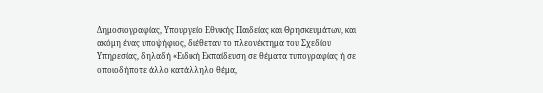Δημοσιογραφίας, Υπουργείο Εθνικής Παιδείας και Θρησκευμάτων, και ακόμη ένας υποψήφιος, διέθεταν το πλεονέκτημα του Σχεδίου Υπηρεσίας, δηλαδή «Ειδική Εκπαίδευση σε θέματα τυπογραφίας ή σε οποιοδήποτε άλλο κατάλληλο θέμα,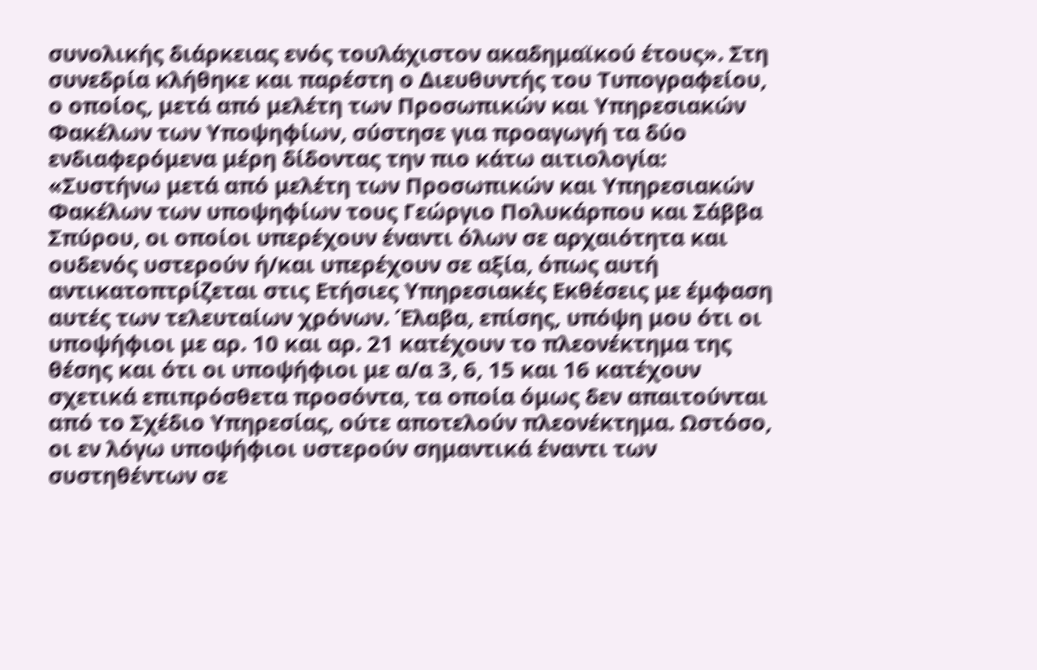συνολικής διάρκειας ενός τουλάχιστον ακαδημαϊκού έτους». Στη συνεδρία κλήθηκε και παρέστη ο Διευθυντής του Τυπογραφείου, ο οποίος, μετά από μελέτη των Προσωπικών και Υπηρεσιακών Φακέλων των Υποψηφίων, σύστησε για προαγωγή τα δύο ενδιαφερόμενα μέρη δίδοντας την πιο κάτω αιτιολογία: «Συστήνω μετά από μελέτη των Προσωπικών και Υπηρεσιακών Φακέλων των υποψηφίων τους Γεώργιο Πολυκάρπου και Σάββα Σπύρου, οι οποίοι υπερέχουν έναντι όλων σε αρχαιότητα και ουδενός υστερούν ή/και υπερέχουν σε αξία, όπως αυτή αντικατοπτρίζεται στις Ετήσιες Υπηρεσιακές Εκθέσεις με έμφαση αυτές των τελευταίων χρόνων. Έλαβα, επίσης, υπόψη μου ότι οι υποψήφιοι με αρ. 10 και αρ. 21 κατέχουν το πλεονέκτημα της θέσης και ότι οι υποψήφιοι με α/α 3, 6, 15 και 16 κατέχουν σχετικά επιπρόσθετα προσόντα, τα οποία όμως δεν απαιτούνται από το Σχέδιο Υπηρεσίας, ούτε αποτελούν πλεονέκτημα. Ωστόσο, οι εν λόγω υποψήφιοι υστερούν σημαντικά έναντι των συστηθέντων σε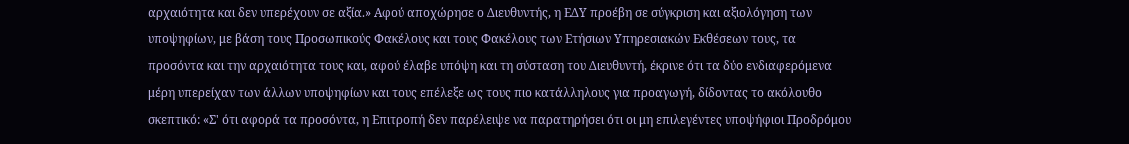αρχαιότητα και δεν υπερέχουν σε αξία.» Αφού αποχώρησε ο Διευθυντής, η ΕΔΥ προέβη σε σύγκριση και αξιολόγηση των υποψηφίων, με βάση τους Προσωπικούς Φακέλους και τους Φακέλους των Ετήσιων Υπηρεσιακών Εκθέσεων τους, τα προσόντα και την αρχαιότητα τους και, αφού έλαβε υπόψη και τη σύσταση του Διευθυντή, έκρινε ότι τα δύο ενδιαφερόμενα μέρη υπερείχαν των άλλων υποψηφίων και τους επέλεξε ως τους πιο κατάλληλους για προαγωγή, δίδοντας το ακόλουθο σκεπτικό: «Σ' ότι αφορά τα προσόντα, η Επιτροπή δεν παρέλειψε να παρατηρήσει ότι οι μη επιλεγέντες υποψήφιοι Προδρόμου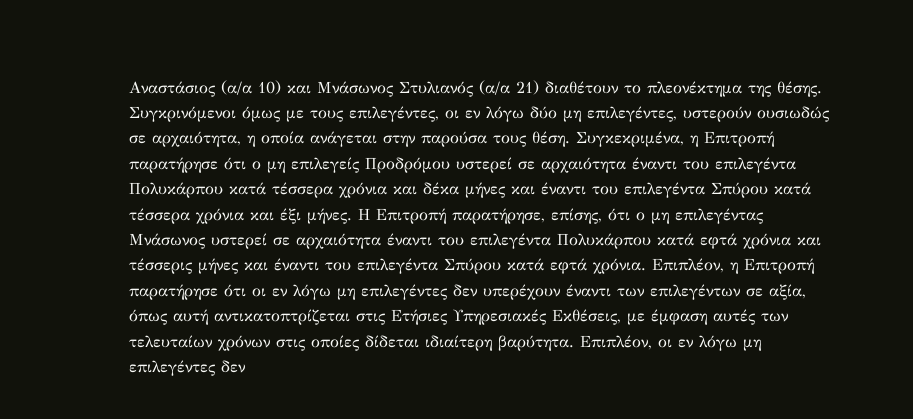Αναστάσιος (α/α 10) και Μνάσωνος Στυλιανός (α/α 21) διαθέτουν το πλεονέκτημα της θέσης. Συγκρινόμενοι όμως με τους επιλεγέντες, οι εν λόγω δύο μη επιλεγέντες, υστερούν ουσιωδώς σε αρχαιότητα, η οποία ανάγεται στην παρούσα τους θέση. Συγκεκριμένα, η Επιτροπή παρατήρησε ότι ο μη επιλεγείς Προδρόμου υστερεί σε αρχαιότητα έναντι του επιλεγέντα Πολυκάρπου κατά τέσσερα χρόνια και δέκα μήνες και έναντι του επιλεγέντα Σπύρου κατά τέσσερα χρόνια και έξι μήνες. Η Επιτροπή παρατήρησε, επίσης, ότι ο μη επιλεγέντας Μνάσωνος υστερεί σε αρχαιότητα έναντι του επιλεγέντα Πολυκάρπου κατά εφτά χρόνια και τέσσερις μήνες και έναντι του επιλεγέντα Σπύρου κατά εφτά χρόνια. Επιπλέον, η Επιτροπή παρατήρησε ότι οι εν λόγω μη επιλεγέντες δεν υπερέχουν έναντι των επιλεγέντων σε αξία, όπως αυτή αντικατοπτρίζεται στις Ετήσιες Υπηρεσιακές Εκθέσεις, με έμφαση αυτές των τελευταίων χρόνων στις οποίες δίδεται ιδιαίτερη βαρύτητα. Επιπλέον, οι εν λόγω μη επιλεγέντες δεν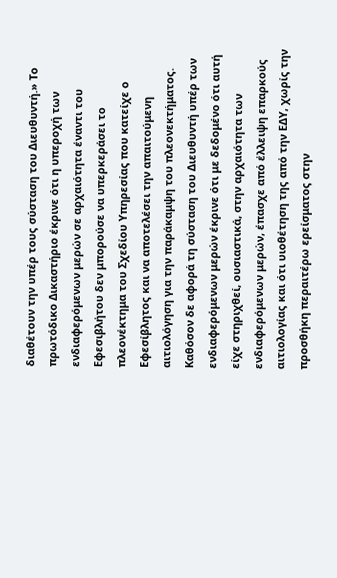διαθέτουν την υπέρ τους σύσταση του Διευθυντή.» Το πρωτόδικο Δικαστήριο έκρινε ότι η υπεροχή των ενδιαφερόμενων μερών σε αρχαιότητα έναντι του Εφεσιβλήτου δεν μπορούσε να υπερκεράσει το πλεονέκτημα του Σχεδίου Υπηρεσίας που κατείχε ο Εφεσίβλητος και να αποτελέσει την απαιτούμενη αιτιολόγηση για την παράκαμψη του πλεονεκτήματος. Καθόσον δε αφορά τη σύσταση του Διευθυντή υπέρ των ενδιαφερόμενων μερών έκρινε ότι με δεδομένο ότι αυτή είχε στηριχθεί, ουσιαστικά, στην αρχαιότητα των ενδιαφερόμενων μερών, έπασχε από έλλειψη επαρκούς αιτιολογίας και ότι υιοθέτηση της από την ΕΔΥ, χωρίς την προσθήκη περαιτέρω ερείσματος στην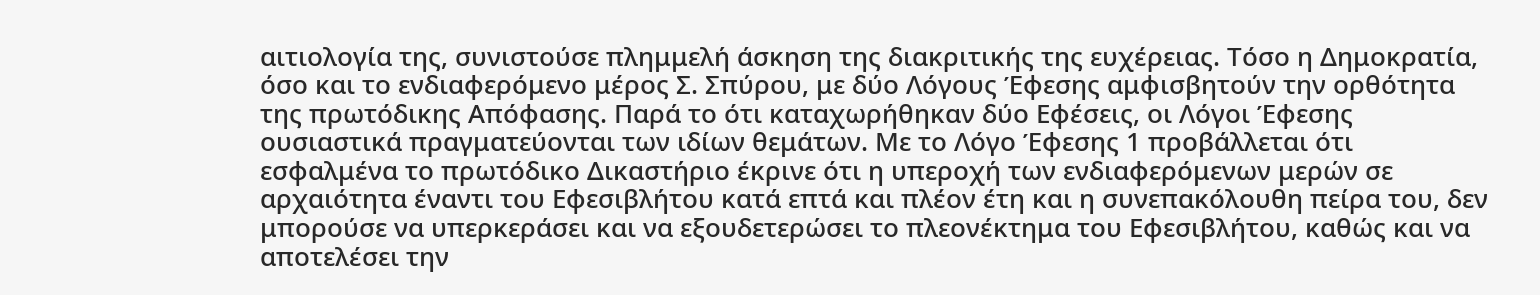αιτιολογία της, συνιστούσε πλημμελή άσκηση της διακριτικής της ευχέρειας. Τόσο η Δημοκρατία, όσο και το ενδιαφερόμενο μέρος Σ. Σπύρου, με δύο Λόγους Έφεσης αμφισβητούν την ορθότητα της πρωτόδικης Απόφασης. Παρά το ότι καταχωρήθηκαν δύο Εφέσεις, οι Λόγοι Έφεσης ουσιαστικά πραγματεύονται των ιδίων θεμάτων. Με το Λόγο Έφεσης 1 προβάλλεται ότι εσφαλμένα το πρωτόδικο Δικαστήριο έκρινε ότι η υπεροχή των ενδιαφερόμενων μερών σε αρχαιότητα έναντι του Εφεσιβλήτου κατά επτά και πλέον έτη και η συνεπακόλουθη πείρα του, δεν μπορούσε να υπερκεράσει και να εξουδετερώσει το πλεονέκτημα του Εφεσιβλήτου, καθώς και να αποτελέσει την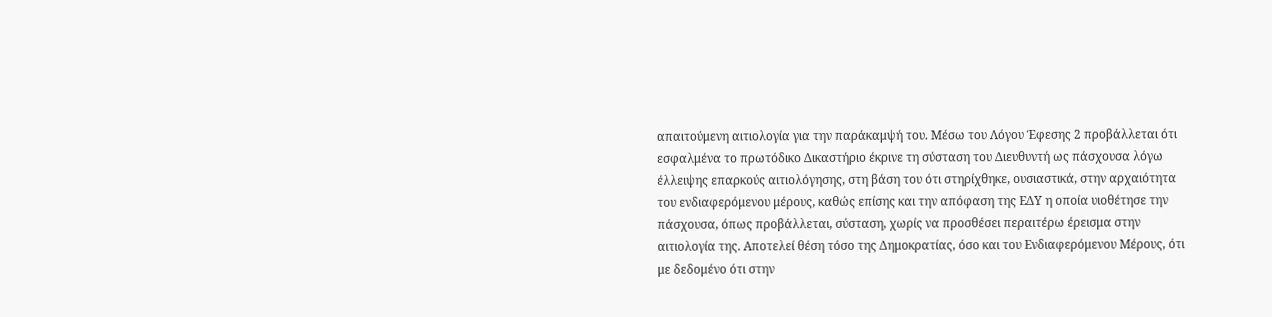απαιτούμενη αιτιολογία για την παράκαμψή του. Μέσω του Λόγου Έφεσης 2 προβάλλεται ότι εσφαλμένα το πρωτόδικο Δικαστήριο έκρινε τη σύσταση του Διευθυντή ως πάσχουσα λόγω έλλειψης επαρκούς αιτιολόγησης, στη βάση του ότι στηρίχθηκε, ουσιαστικά, στην αρχαιότητα του ενδιαφερόμενου μέρους, καθώς επίσης και την απόφαση της ΕΔΥ η οποία υιοθέτησε την πάσχουσα, όπως προβάλλεται, σύσταση, χωρίς να προσθέσει περαιτέρω έρεισμα στην αιτιολογία της. Αποτελεί θέση τόσο της Δημοκρατίας, όσο και του Ενδιαφερόμενου Μέρους, ότι με δεδομένο ότι στην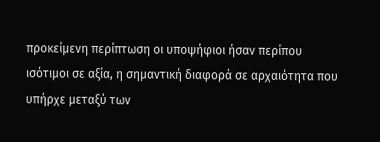προκείμενη περίπτωση οι υποψήφιοι ήσαν περίπου ισότιμοι σε αξία, η σημαντική διαφορά σε αρχαιότητα που υπήρχε μεταξύ των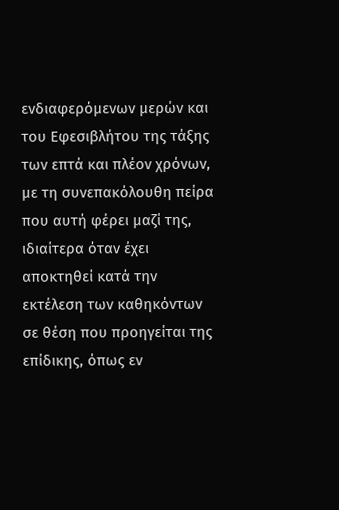ενδιαφερόμενων μερών και του Εφεσιβλήτου της τάξης των επτά και πλέον χρόνων, με τη συνεπακόλουθη πείρα που αυτή φέρει μαζί της, ιδιαίτερα όταν έχει αποκτηθεί κατά την εκτέλεση των καθηκόντων σε θέση που προηγείται της επίδικης, όπως εν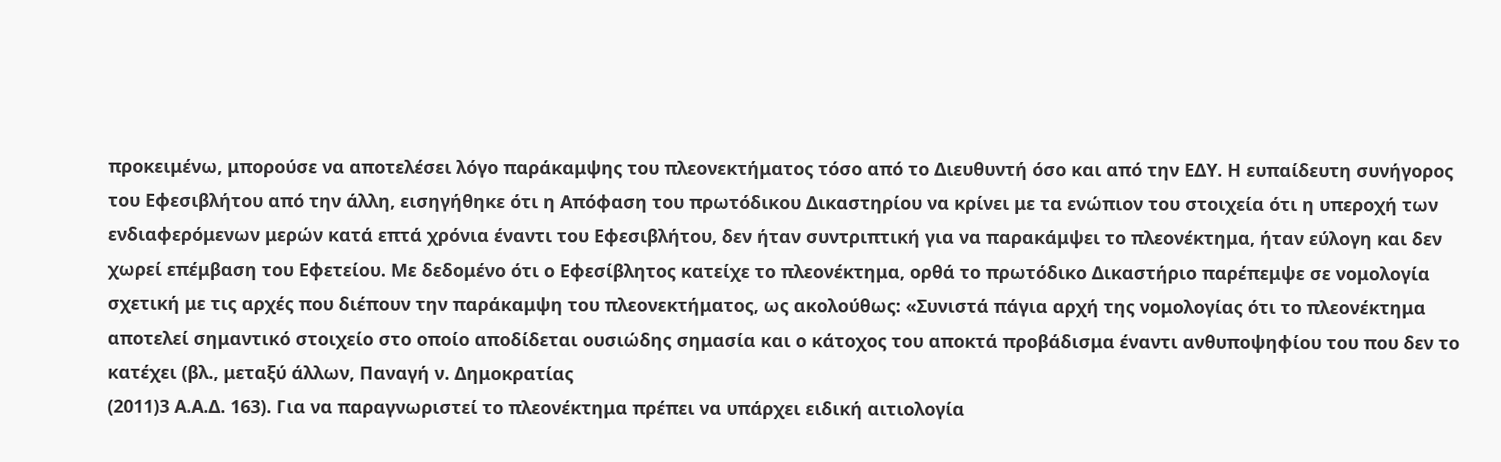προκειμένω, μπορούσε να αποτελέσει λόγο παράκαμψης του πλεονεκτήματος τόσο από το Διευθυντή όσο και από την ΕΔΥ. Η ευπαίδευτη συνήγορος του Εφεσιβλήτου από την άλλη, εισηγήθηκε ότι η Απόφαση του πρωτόδικου Δικαστηρίου να κρίνει με τα ενώπιον του στοιχεία ότι η υπεροχή των ενδιαφερόμενων μερών κατά επτά χρόνια έναντι του Εφεσιβλήτου, δεν ήταν συντριπτική για να παρακάμψει το πλεονέκτημα, ήταν εύλογη και δεν χωρεί επέμβαση του Εφετείου. Με δεδομένο ότι ο Εφεσίβλητος κατείχε το πλεονέκτημα, ορθά το πρωτόδικο Δικαστήριο παρέπεμψε σε νομολογία σχετική με τις αρχές που διέπουν την παράκαμψη του πλεονεκτήματος, ως ακολούθως: «Συνιστά πάγια αρχή της νομολογίας ότι το πλεονέκτημα αποτελεί σημαντικό στοιχείο στο οποίο αποδίδεται ουσιώδης σημασία και ο κάτοχος του αποκτά προβάδισμα έναντι ανθυποψηφίου του που δεν το κατέχει (βλ., μεταξύ άλλων, Παναγή ν. Δημοκρατίας
(2011)3 Α.Α.Δ. 163). Για να παραγνωριστεί το πλεονέκτημα πρέπει να υπάρχει ειδική αιτιολογία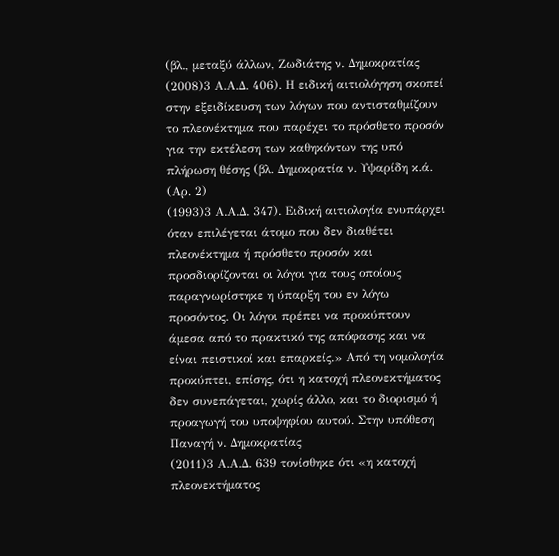(βλ., μεταξύ άλλων, Ζωδιάτης ν. Δημοκρατίας
(2008)3 Α.Α.Δ. 406). Η ειδική αιτιολόγηση σκοπεί στην εξειδίκευση των λόγων που αντισταθμίζουν το πλεονέκτημα που παρέχει το πρόσθετο προσόν για την εκτέλεση των καθηκόντων της υπό πλήρωση θέσης (βλ. Δημοκρατία ν. Υψαρίδη κ.ά. (Αρ. 2)
(1993)3 Α.Α.Δ. 347). Ειδική αιτιολογία ενυπάρχει όταν επιλέγεται άτομο που δεν διαθέτει πλεονέκτημα ή πρόσθετο προσόν και προσδιορίζονται οι λόγοι για τους οποίους παραγνωρίστηκε η ύπαρξη του εν λόγω προσόντος. Οι λόγοι πρέπει να προκύπτουν άμεσα από το πρακτικό της απόφασης και να είναι πειστικοί και επαρκείς.» Από τη νομολογία προκύπτει, επίσης, ότι η κατοχή πλεονεκτήματος δεν συνεπάγεται, χωρίς άλλο, και το διορισμό ή προαγωγή του υποψηφίου αυτού. Στην υπόθεση Παναγή ν. Δημοκρατίας
(2011)3 Α.Α.Δ. 639 τονίσθηκε ότι «η κατοχή πλεονεκτήματος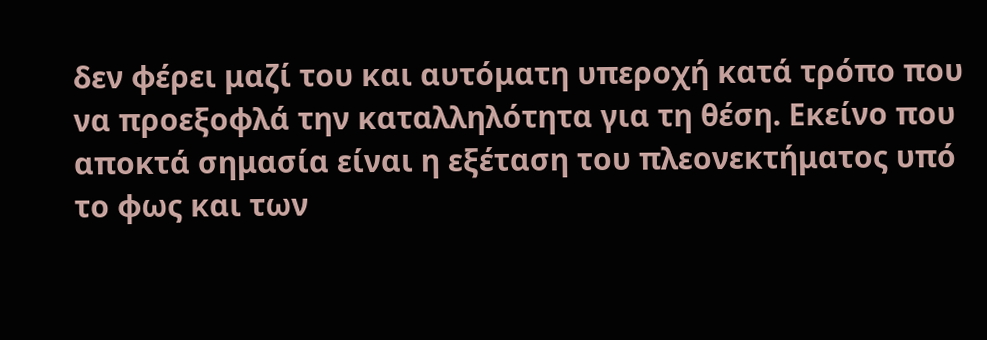δεν φέρει μαζί του και αυτόματη υπεροχή κατά τρόπο που να προεξοφλά την καταλληλότητα για τη θέση. Εκείνο που αποκτά σημασία είναι η εξέταση του πλεονεκτήματος υπό το φως και των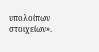υπολοίπων στοιχείων».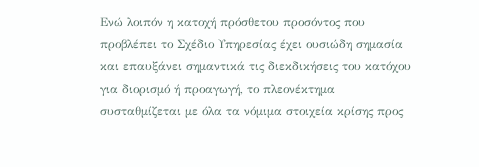Ενώ λοιπόν η κατοχή πρόσθετου προσόντος που προβλέπει το Σχέδιο Υπηρεσίας έχει ουσιώδη σημασία και επαυξάνει σημαντικά τις διεκδικήσεις του κατόχου για διορισμό ή προαγωγή, το πλεονέκτημα συσταθμίζεται με όλα τα νόμιμα στοιχεία κρίσης προς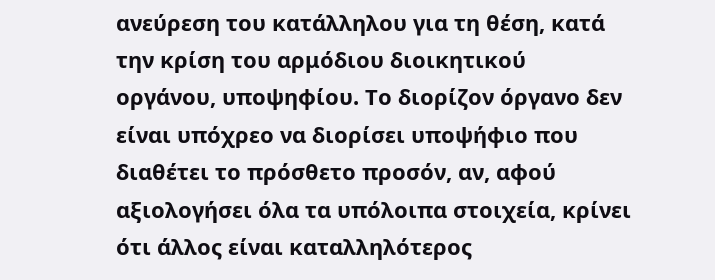ανεύρεση του κατάλληλου για τη θέση, κατά την κρίση του αρμόδιου διοικητικού οργάνου, υποψηφίου. Το διορίζον όργανο δεν είναι υπόχρεο να διορίσει υποψήφιο που διαθέτει το πρόσθετο προσόν, αν, αφού αξιολογήσει όλα τα υπόλοιπα στοιχεία, κρίνει ότι άλλος είναι καταλληλότερος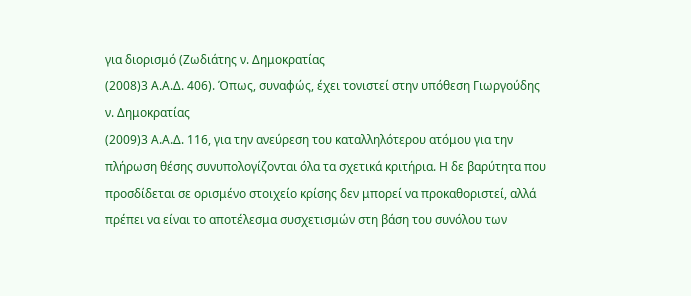για διορισμό (Ζωδιάτης ν. Δημοκρατίας
(2008)3 Α.Α.Δ. 406). Όπως, συναφώς, έχει τονιστεί στην υπόθεση Γιωργούδης ν. Δημοκρατίας
(2009)3 Α.Α.Δ. 116, για την ανεύρεση του καταλληλότερου ατόμου για την πλήρωση θέσης συνυπολογίζονται όλα τα σχετικά κριτήρια. Η δε βαρύτητα που προσδίδεται σε ορισμένο στοιχείο κρίσης δεν μπορεί να προκαθοριστεί, αλλά πρέπει να είναι το αποτέλεσμα συσχετισμών στη βάση του συνόλου των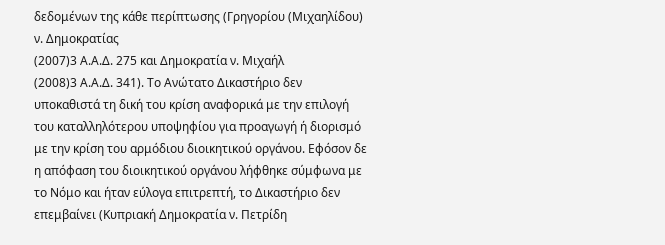δεδομένων της κάθε περίπτωσης (Γρηγορίου (Μιχαηλίδου) ν. Δημοκρατίας
(2007)3 Α.Α.Δ. 275 και Δημοκρατία ν. Μιχαήλ
(2008)3 Α.Α.Δ. 341). Το Ανώτατο Δικαστήριο δεν υποκαθιστά τη δική του κρίση αναφορικά με την επιλογή του καταλληλότερου υποψηφίου για προαγωγή ή διορισμό με την κρίση του αρμόδιου διοικητικού οργάνου. Εφόσον δε η απόφαση του διοικητικού οργάνου λήφθηκε σύμφωνα με το Νόμο και ήταν εύλογα επιτρεπτή, το Δικαστήριο δεν επεμβαίνει (Κυπριακή Δημοκρατία ν. Πετρίδη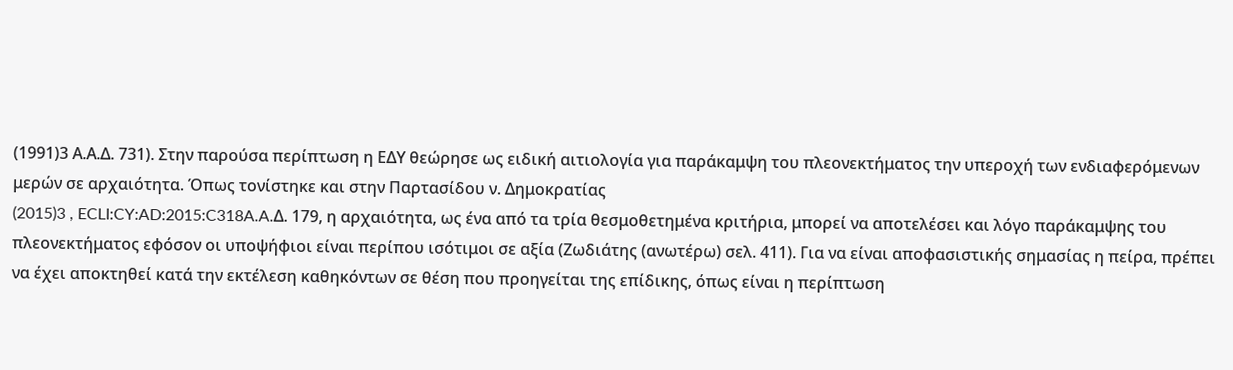(1991)3 Α.Α.Δ. 731). Στην παρούσα περίπτωση η ΕΔΥ θεώρησε ως ειδική αιτιολογία για παράκαμψη του πλεονεκτήματος την υπεροχή των ενδιαφερόμενων μερών σε αρχαιότητα. Όπως τονίστηκε και στην Παρτασίδου ν. Δημοκρατίας
(2015)3 , ECLI:CY:AD:2015:C318A.A.Δ. 179, η αρχαιότητα, ως ένα από τα τρία θεσμοθετημένα κριτήρια, μπορεί να αποτελέσει και λόγο παράκαμψης του πλεονεκτήματος εφόσον οι υποψήφιοι είναι περίπου ισότιμοι σε αξία (Ζωδιάτης (ανωτέρω) σελ. 411). Για να είναι αποφασιστικής σημασίας η πείρα, πρέπει να έχει αποκτηθεί κατά την εκτέλεση καθηκόντων σε θέση που προηγείται της επίδικης, όπως είναι η περίπτωση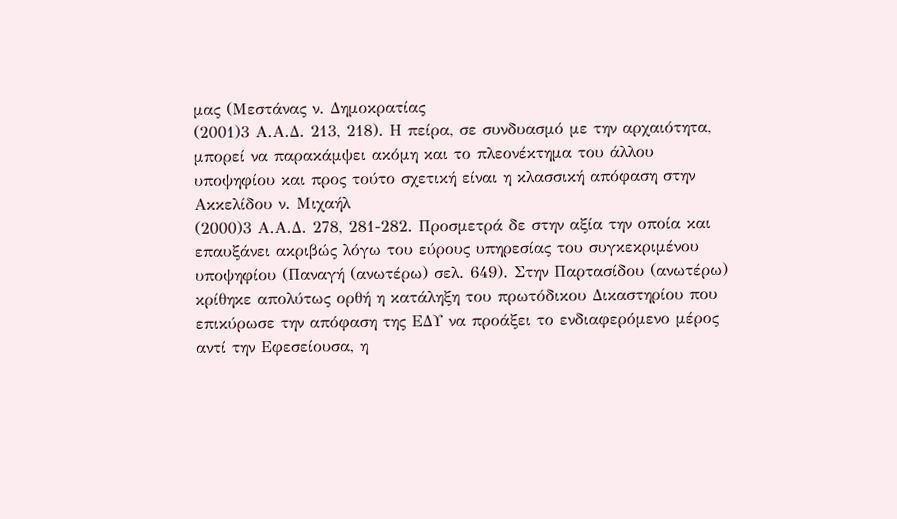μας (Μεστάνας ν. Δημοκρατίας
(2001)3 Α.Α.Δ. 213, 218). Η πείρα, σε συνδυασμό με την αρχαιότητα, μπορεί να παρακάμψει ακόμη και το πλεονέκτημα του άλλου υποψηφίου και προς τούτο σχετική είναι η κλασσική απόφαση στην Ακκελίδου ν. Μιχαήλ
(2000)3 Α.Α.Δ. 278, 281-282. Προσμετρά δε στην αξία την οποία και επαυξάνει ακριβώς λόγω του εύρους υπηρεσίας του συγκεκριμένου υποψηφίου (Παναγή (ανωτέρω) σελ. 649). Στην Παρτασίδου (ανωτέρω) κρίθηκε απολύτως ορθή η κατάληξη του πρωτόδικου Δικαστηρίου που επικύρωσε την απόφαση της ΕΔΥ να προάξει το ενδιαφερόμενο μέρος αντί την Εφεσείουσα, η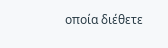οποία διέθετε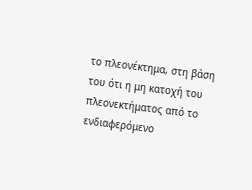το πλεονέκτημα, στη βάση του ότι η μη κατοχή του πλεονεκτήματος από το ενδιαφερόμενο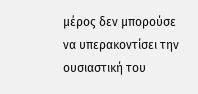μέρος δεν μπορούσε να υπερακοντίσει την ουσιαστική του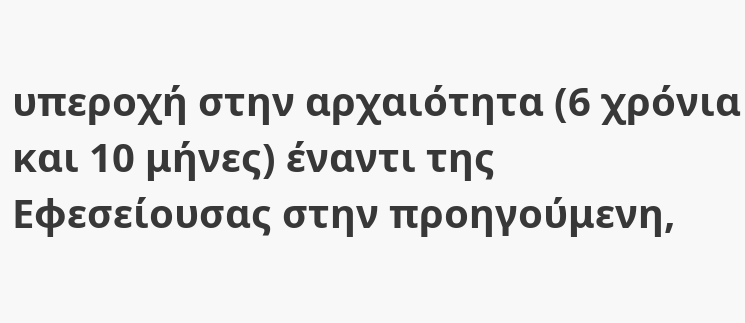υπεροχή στην αρχαιότητα (6 χρόνια και 10 μήνες) έναντι της Εφεσείουσας στην προηγούμενη,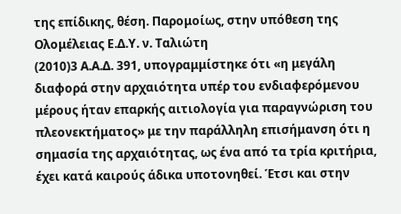της επίδικης, θέση. Παρομοίως, στην υπόθεση της Ολομέλειας Ε.Δ.Υ. ν. Ταλιώτη
(2010)3 Α.Α.Δ. 391, υπογραμμίστηκε ότι «η μεγάλη διαφορά στην αρχαιότητα υπέρ του ενδιαφερόμενου μέρους ήταν επαρκής αιτιολογία για παραγνώριση του πλεονεκτήματος» με την παράλληλη επισήμανση ότι η σημασία της αρχαιότητας, ως ένα από τα τρία κριτήρια, έχει κατά καιρούς άδικα υποτονηθεί. Έτσι και στην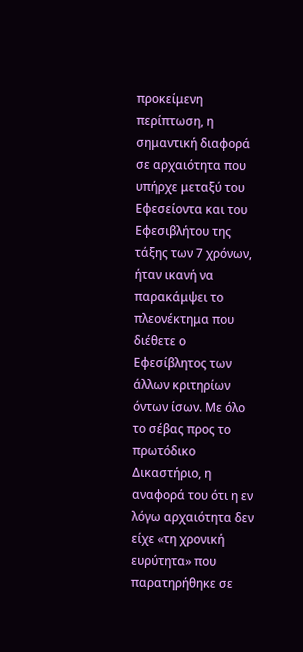προκείμενη περίπτωση, η σημαντική διαφορά σε αρχαιότητα που υπήρχε μεταξύ του Εφεσείοντα και του Εφεσιβλήτου της τάξης των 7 χρόνων, ήταν ικανή να παρακάμψει το πλεονέκτημα που διέθετε ο Εφεσίβλητος των άλλων κριτηρίων όντων ίσων. Με όλο το σέβας προς το πρωτόδικο Δικαστήριο, η αναφορά του ότι η εν λόγω αρχαιότητα δεν είχε «τη χρονική ευρύτητα» που παρατηρήθηκε σε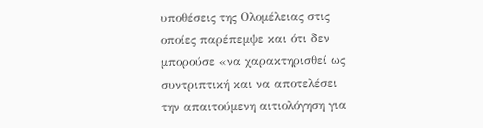υποθέσεις της Ολομέλειας στις οποίες παρέπεμψε και ότι δεν μπορούσε «να χαρακτηρισθεί ως συντριπτική και να αποτελέσει την απαιτούμενη αιτιολόγηση για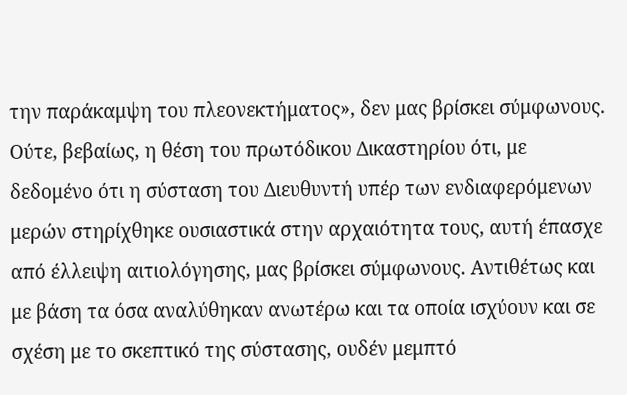την παράκαμψη του πλεονεκτήματος», δεν μας βρίσκει σύμφωνους. Ούτε, βεβαίως, η θέση του πρωτόδικου Δικαστηρίου ότι, με δεδομένο ότι η σύσταση του Διευθυντή υπέρ των ενδιαφερόμενων μερών στηρίχθηκε ουσιαστικά στην αρχαιότητα τους, αυτή έπασχε από έλλειψη αιτιολόγησης, μας βρίσκει σύμφωνους. Αντιθέτως και με βάση τα όσα αναλύθηκαν ανωτέρω και τα οποία ισχύουν και σε σχέση με το σκεπτικό της σύστασης, ουδέν μεμπτό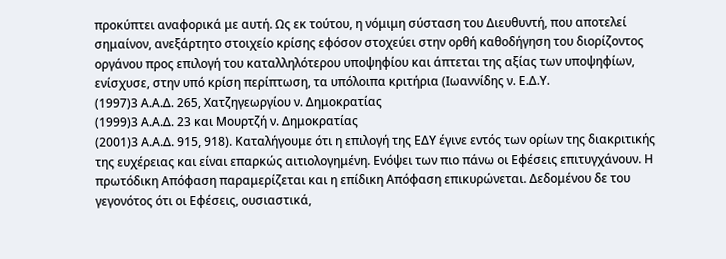προκύπτει αναφορικά με αυτή. Ως εκ τούτου, η νόμιμη σύσταση του Διευθυντή, που αποτελεί σημαίνον, ανεξάρτητο στοιχείο κρίσης εφόσον στοχεύει στην ορθή καθοδήγηση του διορίζοντος οργάνου προς επιλογή του καταλληλότερου υποψηφίου και άπτεται της αξίας των υποψηφίων, ενίσχυσε, στην υπό κρίση περίπτωση, τα υπόλοιπα κριτήρια (Ιωαννίδης ν. Ε.Δ.Υ.
(1997)3 Α.Α.Δ. 265, Χατζηγεωργίου ν. Δημοκρατίας
(1999)3 Α.Α.Δ. 23 και Μουρτζή ν. Δημοκρατίας
(2001)3 Α.Α.Δ. 915, 918). Καταλήγουμε ότι η επιλογή της ΕΔΥ έγινε εντός των ορίων της διακριτικής της ευχέρειας και είναι επαρκώς αιτιολογημένη. Ενόψει των πιο πάνω οι Εφέσεις επιτυγχάνουν. Η πρωτόδικη Απόφαση παραμερίζεται και η επίδικη Απόφαση επικυρώνεται. Δεδομένου δε του γεγονότος ότι οι Εφέσεις, ουσιαστικά,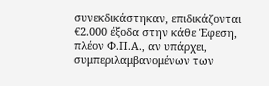συνεκδικάστηκαν, επιδικάζονται €2.000 έξοδα στην κάθε Έφεση, πλέον Φ.Π.Α., αν υπάρχει, συμπεριλαμβανομένων των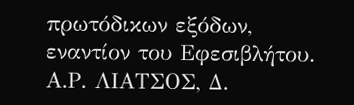πρωτόδικων εξόδων, εναντίον του Εφεσιβλήτου. Α.Ρ. ΛΙΑΤΣΟΣ, Δ.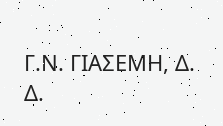Γ.Ν. ΓΙΑΣΕΜΗ, Δ. Δ.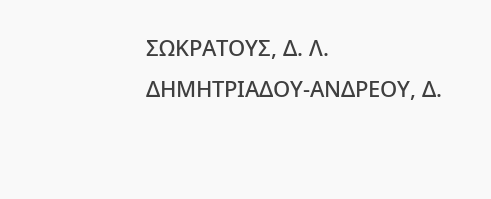ΣΩΚΡΑΤΟΥΣ, Δ. Λ. ΔΗΜΗΤΡΙΑΔΟΥ-ΑΝΔΡΕΟΥ, Δ.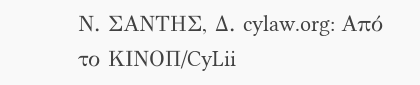Ν. ΣΑΝΤΗΣ, Δ. cylaw.org: Από το ΚΙΝOΠ/CyLii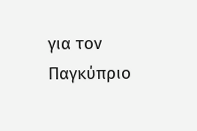για τον Παγκύπριο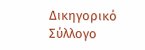Δικηγορικό Σύλλογο